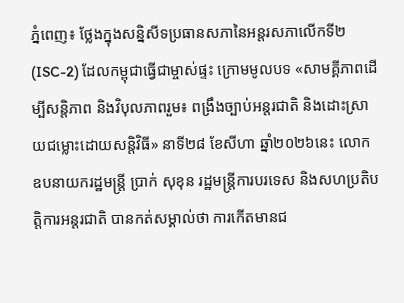ភ្នំពេញ៖ ថ្លែងក្នុងសន្និសីទប្រធានសភានៃអន្តរសភាលើកទី២ (ISC-2) ដែលកម្ពុជាធ្វើជាម្ចាស់ផ្ទះ ក្រោមមូលបទ «សាមគ្គីភាពដើម្បីសន្តិភាព និងវិបុលភាពរួម៖ ពង្រឹងច្បាប់អន្តរជាតិ និងដោះស្រាយជម្លោះដោយសន្តិវិធី» នាទី២៨ ខែសីហា ឆ្នាំ២០២៦នេះ លោកឧបនាយករដ្ឋមន្ត្រី ប្រាក់ សុខុន រដ្ឋមន្ត្រីការបរទេស និងសហប្រតិបត្តិការអន្តរជាតិ បានកត់សម្គាល់ថា ការកើតមានជ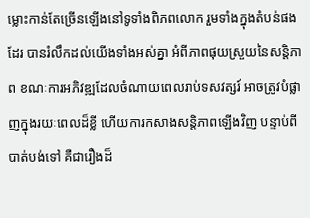ម្លោះកាន់តែច្រើនឡើងនៅទូទាំងពិភពលោក រួមទាំងក្នុងតំបន់ផងដែរ បានរំលឹកដល់យើងទាំងអស់គ្នា អំពីភាពផុយស្រួយនៃសន្តិភាព ខណៈការអភិវឌ្ឍដែលចំណាយពេលរាប់ទសវត្សរ៍ អាចត្រូវបំផ្លាញក្នុងរយៈពេលដ៏ខ្លី ហើយការកសាងសន្តិភាពឡើងវិញ បន្ទាប់ពីបាត់បង់ទៅ គឺជារឿងដ៏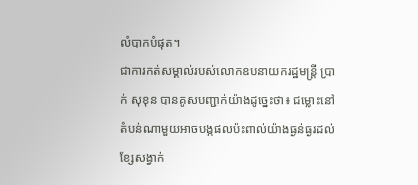លំបាកបំផុត។
ជាការកត់សម្គាល់របស់លោកឧបនាយករដ្ឋមន្ត្រី ប្រាក់ សុខុន បានគូសបញ្ជាក់យ៉ាងដូច្នេះថា៖ ជម្លោះនៅតំបន់ណាមួយអាចបង្កផលប៉ះពាល់យ៉ាងធ្ងន់ធ្ងរដល់ខ្សែសង្វាក់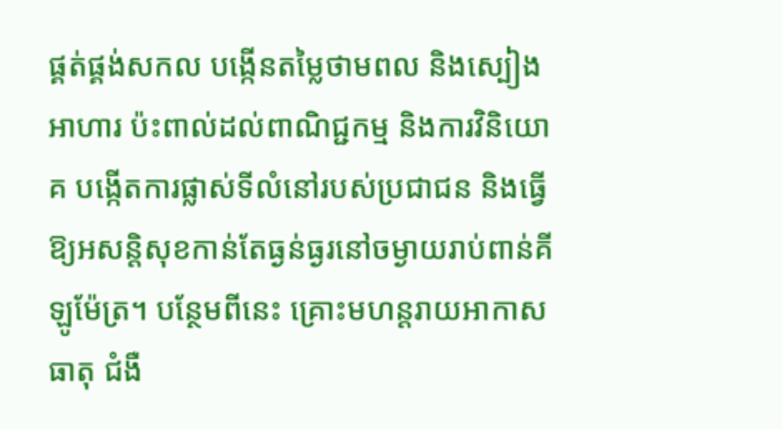ផ្គត់ផ្គង់សកល បង្កើនតម្លៃថាមពល និងស្បៀងអាហារ ប៉ះពាល់ដល់ពាណិជ្ជកម្ម និងការវិនិយោគ បង្កើតការផ្លាស់ទីលំនៅរបស់ប្រជាជន និងធ្វើឱ្យអសន្តិសុខកាន់តែធ្ងន់ធ្ងរនៅចម្ងាយរាប់ពាន់គីឡូម៉ែត្រ។ បន្ថែមពីនេះ គ្រោះមហន្តរាយអាកាសធាតុ ជំងឺ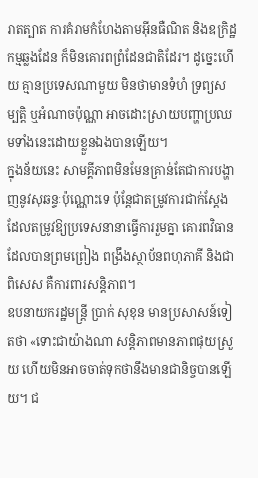រាតត្បាត ការគំរាមកំហែងតាមអ៊ីនធឺណិត និងឧក្រិដ្ឋកម្មឆ្លងដែន ក៏មិនគោរពព្រំដែនជាតិដែរ។ ដូច្នេះហើយ គ្មានប្រទេសណាមួយ មិនថាមានទំហំ ទ្រព្យសម្បត្តិ ឬអំណាចប៉ុណ្ណា អាចដោះស្រាយបញ្ហាប្រឈមទាំងនេះដោយខ្លួនឯងបានឡើយ។
ក្នុងន័យនេះ សាមគ្គីភាពមិនមែនគ្រាន់តែជាការបង្ហាញនូវសុឆន្ទៈប៉ុណ្ណោះទេ ប៉ុន្តែជាតម្រូវការជាក់ស្តែងដែលតម្រូវឱ្យប្រទេសនានាធ្វើការរួមគ្នា គោរពវិធានដែលបានព្រមព្រៀង ពង្រឹងស្ថាប័នពហុភាគី និងជាពិសេស គឺការពារសន្តិភាព។
ឧបនាយករដ្ឋមន្ត្រី ប្រាក់ សុខុន មានប្រសាសន៍ទៀតថា «ទោះជាយ៉ាងណា សន្តិភាពមានភាពផុយស្រួយ ហើយមិនអាចចាត់ទុកថានឹងមានជានិច្ចបានឡើយ។ ជ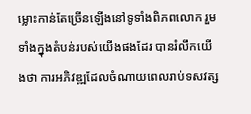ម្លោះកាន់តែច្រើនឡើងនៅទូទាំងពិភពលោក រួមទាំងក្នុងតំបន់របស់យើងផងដែរ បានរំលឹកយើងថា ការអភិវឌ្ឍដែលចំណាយពេលរាប់ទសវត្ស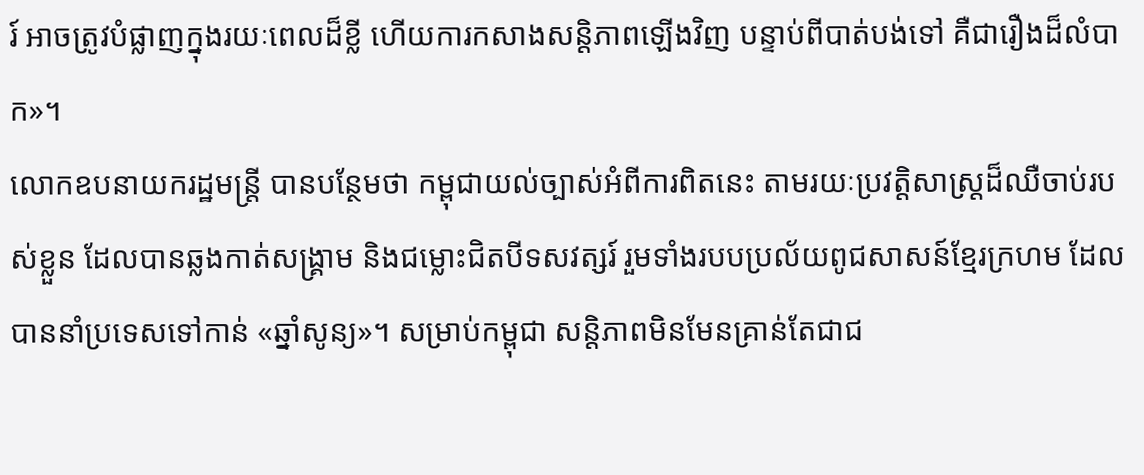រ៍ អាចត្រូវបំផ្លាញក្នុងរយៈពេលដ៏ខ្លី ហើយការកសាងសន្តិភាពឡើងវិញ បន្ទាប់ពីបាត់បង់ទៅ គឺជារឿងដ៏លំបាក»។
លោកឧបនាយករដ្ឋមន្ត្រី បានបន្ថែមថា កម្ពុជាយល់ច្បាស់អំពីការពិតនេះ តាមរយៈប្រវត្តិសាស្ត្រដ៏ឈឺចាប់របស់ខ្លួន ដែលបានឆ្លងកាត់សង្គ្រាម និងជម្លោះជិតបីទសវត្សរ៍ រួមទាំងរបបប្រល័យពូជសាសន៍ខ្មែរក្រហម ដែលបាននាំប្រទេសទៅកាន់ «ឆ្នាំសូន្យ»។ សម្រាប់កម្ពុជា សន្តិភាពមិនមែនគ្រាន់តែជាជ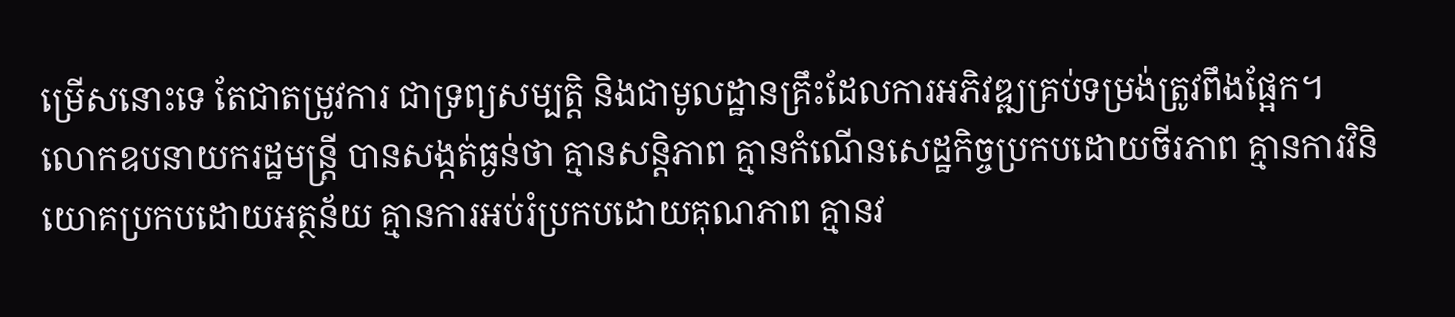ម្រើសនោះទេ តែជាតម្រូវការ ជាទ្រព្យសម្បត្តិ និងជាមូលដ្ឋានគ្រឹះដែលការអភិវឌ្ឍគ្រប់ទម្រង់ត្រូវពឹងផ្អែក។
លោកឧបនាយករដ្ឋមន្ត្រី បានសង្កត់ធ្ងន់ថា គ្មានសន្តិភាព គ្មានកំណើនសេដ្ឋកិច្ចប្រកបដោយចីរភាព គ្មានការវិនិយោគប្រកបដោយអត្ថន័យ គ្មានការអប់រំប្រកបដោយគុណភាព គ្មានវ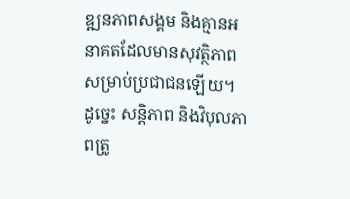ឌ្ឍនភាពសង្គម និងគ្មានអនាគតដែលមានសុវត្ថិភាពសម្រាប់ប្រជាជនឡើយ។ ដូច្នេះ សន្តិភាព និងវិបុលភាពត្រូ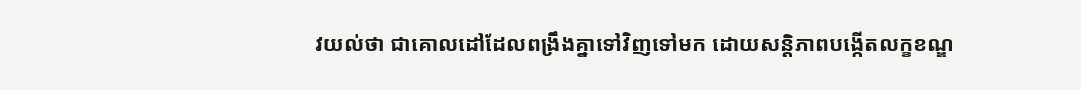វយល់ថា ជាគោលដៅដែលពង្រឹងគ្នាទៅវិញទៅមក ដោយសន្តិភាពបង្កើតលក្ខខណ្ឌ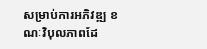សម្រាប់ការអភិវឌ្ឍ ខណៈវិបុលភាពដែ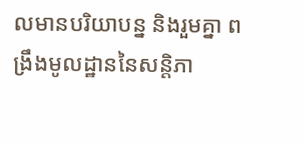លមានបរិយាបន្ន និងរួមគ្នា ពង្រឹងមូលដ្ឋាននៃសន្តិភា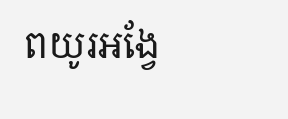ពយូរអង្វែ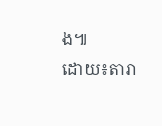ង៕
ដោយ៖តារា